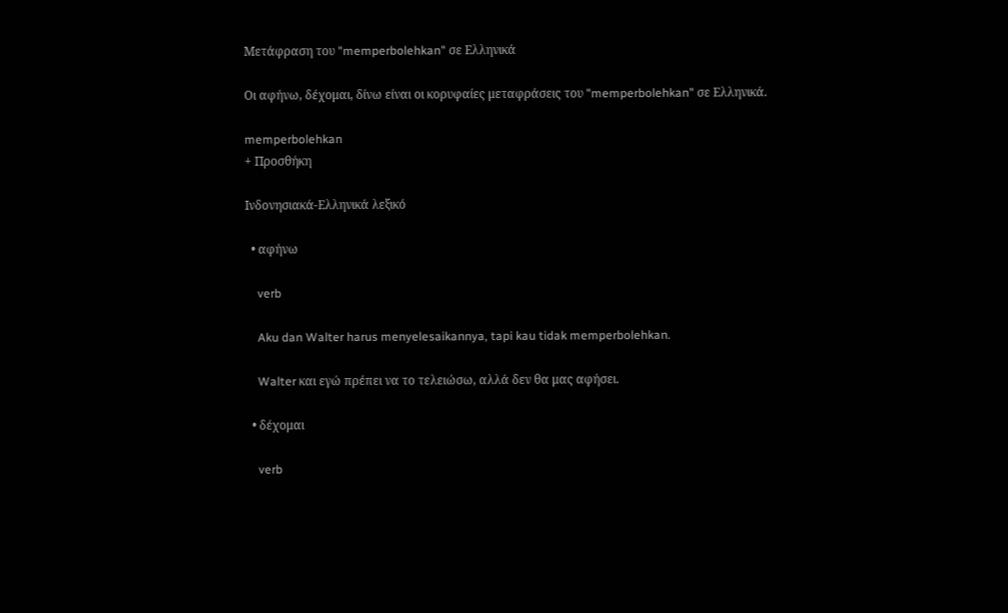Μετάφραση του "memperbolehkan" σε Ελληνικά

Οι αφήνω, δέχομαι, δίνω είναι οι κορυφαίες μεταφράσεις του "memperbolehkan" σε Ελληνικά.

memperbolehkan
+ Προσθήκη

Ινδονησιακά-Ελληνικά λεξικό

  • αφήνω

    verb

    Aku dan Walter harus menyelesaikannya, tapi kau tidak memperbolehkan.

    Walter και εγώ πρέπει να το τελειώσω, αλλά δεν θα μας αφήσει.

  • δέχομαι

    verb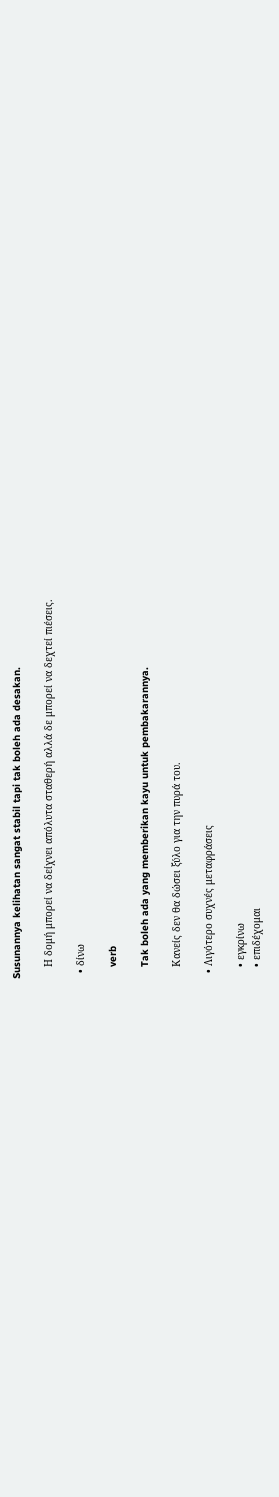Susunannya kelihatan sangat stabil tapi tak boleh ada desakan.

    Η δομή μπορεί να δείχνει απόλυτα σταθερή αλλά δε μπορεί να δεχτεί πιέσεις.

  • δίνω

    verb

    Tak boleh ada yang memberikan kayu untuk pembakarannya.

    Κανείς δεν θα δώσει ξύλο για την πυρά του.

  • Λιγότερο συχνές μεταφράσεις

    • εγκρίνω
    • επιδέχομαι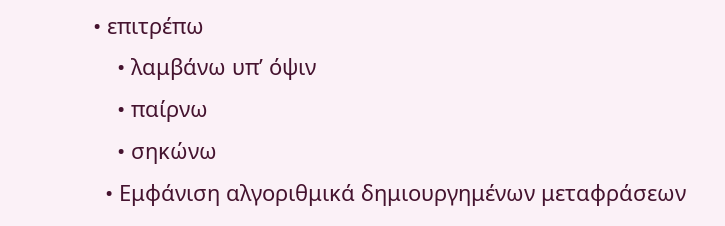• επιτρέπω
    • λαμβάνω υπ’ όψιν
    • παίρνω
    • σηκώνω
  • Εμφάνιση αλγοριθμικά δημιουργημένων μεταφράσεων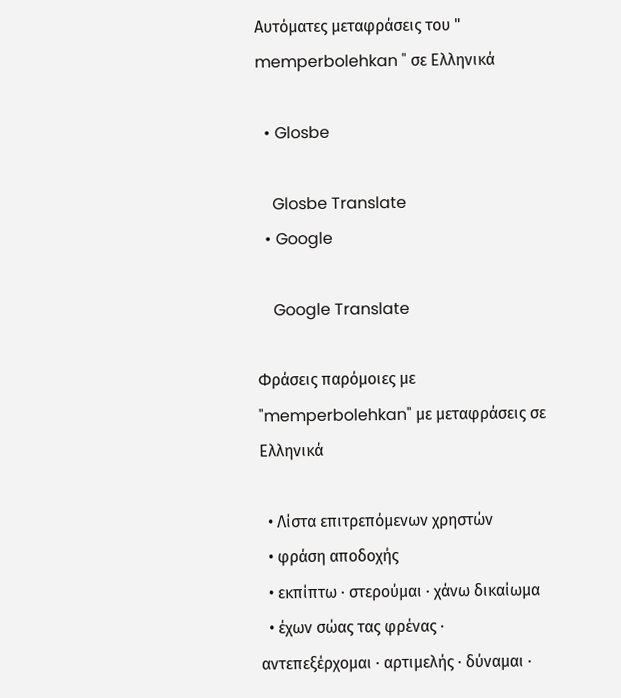Αυτόματες μεταφράσεις του " memperbolehkan " σε Ελληνικά

  • Glosbe

    Glosbe Translate
  • Google

    Google Translate

Φράσεις παρόμοιες με "memperbolehkan" με μεταφράσεις σε Ελληνικά

  • Λίστα επιτρεπόμενων χρηστών
  • φράση αποδοχής
  • εκπίπτω · στερούμαι · χάνω δικαίωμα
  • έχων σώας τας φρένας · αντεπεξέρχομαι · αρτιμελής · δύναμαι ·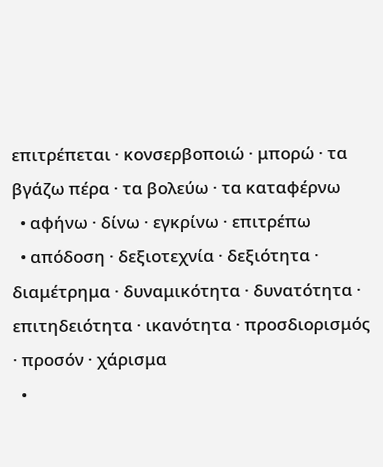επιτρέπεται · κονσερβοποιώ · μπορώ · τα βγάζω πέρα · τα βολεύω · τα καταφέρνω
  • αφήνω · δίνω · εγκρίνω · επιτρέπω
  • απόδοση · δεξιοτεχνία · δεξιότητα · διαμέτρημα · δυναμικότητα · δυνατότητα · επιτηδειότητα · ικανότητα · προσδιορισμός · προσόν · χάρισμα
  •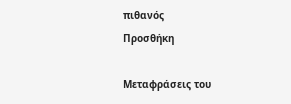πιθανός
Προσθήκη

Μεταφράσεις του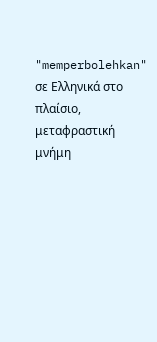"memperbolehkan" σε Ελληνικά στο πλαίσιο, μεταφραστική μνήμη